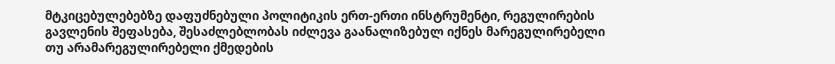მტკიცებულებებზე დაფუძნებული პოლიტიკის ერთ-ერთი ინსტრუმენტი, რეგულირების გავლენის შეფასება, შესაძლებლობას იძლევა გაანალიზებულ იქნეს მარეგულირებელი თუ არამარეგულირებელი ქმედების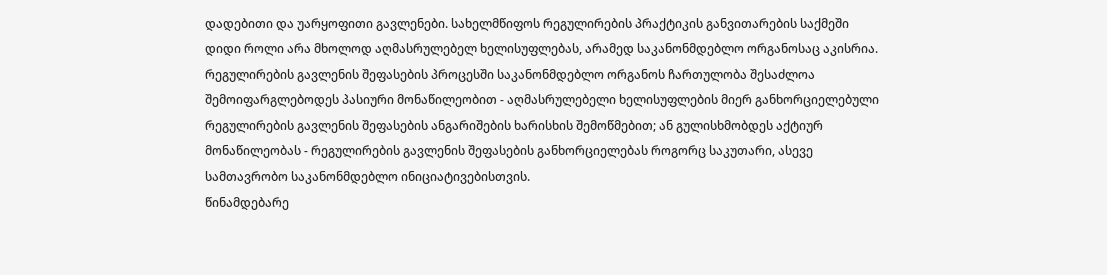დადებითი და უარყოფითი გავლენები. სახელმწიფოს რეგულირების პრაქტიკის განვითარების საქმეში დიდი როლი არა მხოლოდ აღმასრულებელ ხელისუფლებას, არამედ საკანონმდებლო ორგანოსაც აკისრია. რეგულირების გავლენის შეფასების პროცესში საკანონმდებლო ორგანოს ჩართულობა შესაძლოა შემოიფარგლებოდეს პასიური მონაწილეობით - აღმასრულებელი ხელისუფლების მიერ განხორციელებული რეგულირების გავლენის შეფასების ანგარიშების ხარისხის შემოწმებით; ან გულისხმობდეს აქტიურ მონაწილეობას - რეგულირების გავლენის შეფასების განხორციელებას როგორც საკუთარი, ასევე სამთავრობო საკანონმდებლო ინიციატივებისთვის.
წინამდებარე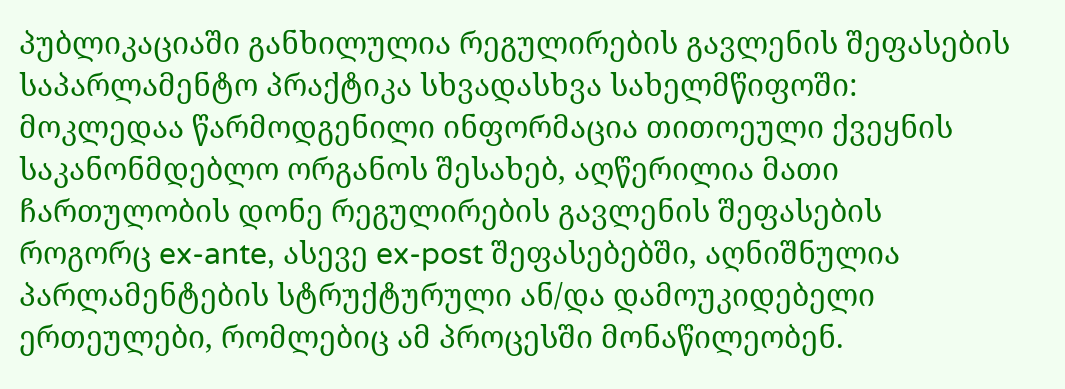პუბლიკაციაში განხილულია რეგულირების გავლენის შეფასების საპარლამენტო პრაქტიკა სხვადასხვა სახელმწიფოში: მოკლედაა წარმოდგენილი ინფორმაცია თითოეული ქვეყნის საკანონმდებლო ორგანოს შესახებ, აღწერილია მათი ჩართულობის დონე რეგულირების გავლენის შეფასების როგორც ex-ante, ასევე ex-post შეფასებებში, აღნიშნულია პარლამენტების სტრუქტურული ან/და დამოუკიდებელი ერთეულები, რომლებიც ამ პროცესში მონაწილეობენ.